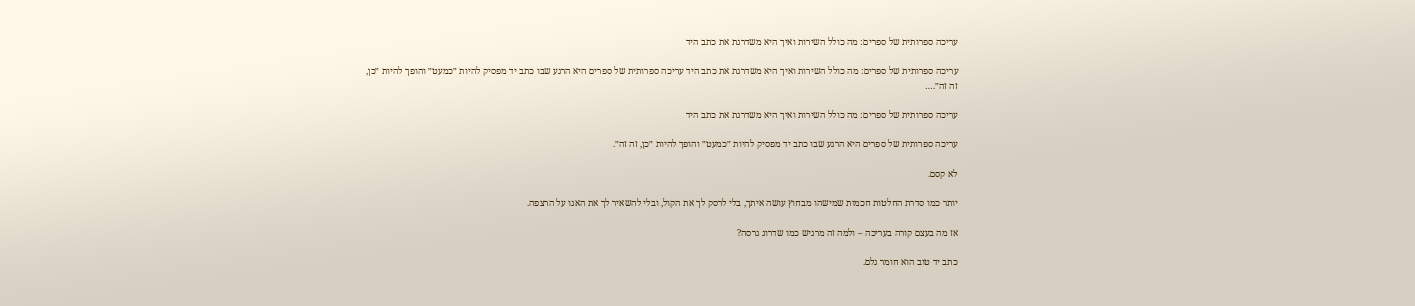עריכה ספרותית של ספרים: מה כולל השירות ואיך היא משדרגת את כתב היד

עריכה ספרותית של ספרים: מה כולל השירות ואיך היא משדרגת את כתב היד עריכה ספרותית של ספרים היא הרגע שבו כתב יד מפסיק להיות ״כמעט״ והופך להיות ״כן, זה זה״.…

עריכה ספרותית של ספרים: מה כולל השירות ואיך היא משדרגת את כתב היד

עריכה ספרותית של ספרים היא הרגע שבו כתב יד מפסיק להיות ״כמעט״ והופך להיות ״כן, זה זה״.

לא קסם.

יותר כמו סדרת החלטות חכמות שמישהו מבחוץ עושה איתך, בלי לרסק לך את הקול, ובלי להשאיר לך את האגו על הרצפה.

אז מה בעצם קורה בעריכה – ולמה זה מרגיש כמו שדרוג גרסה?

כתב יד טוב הוא חומר גלם.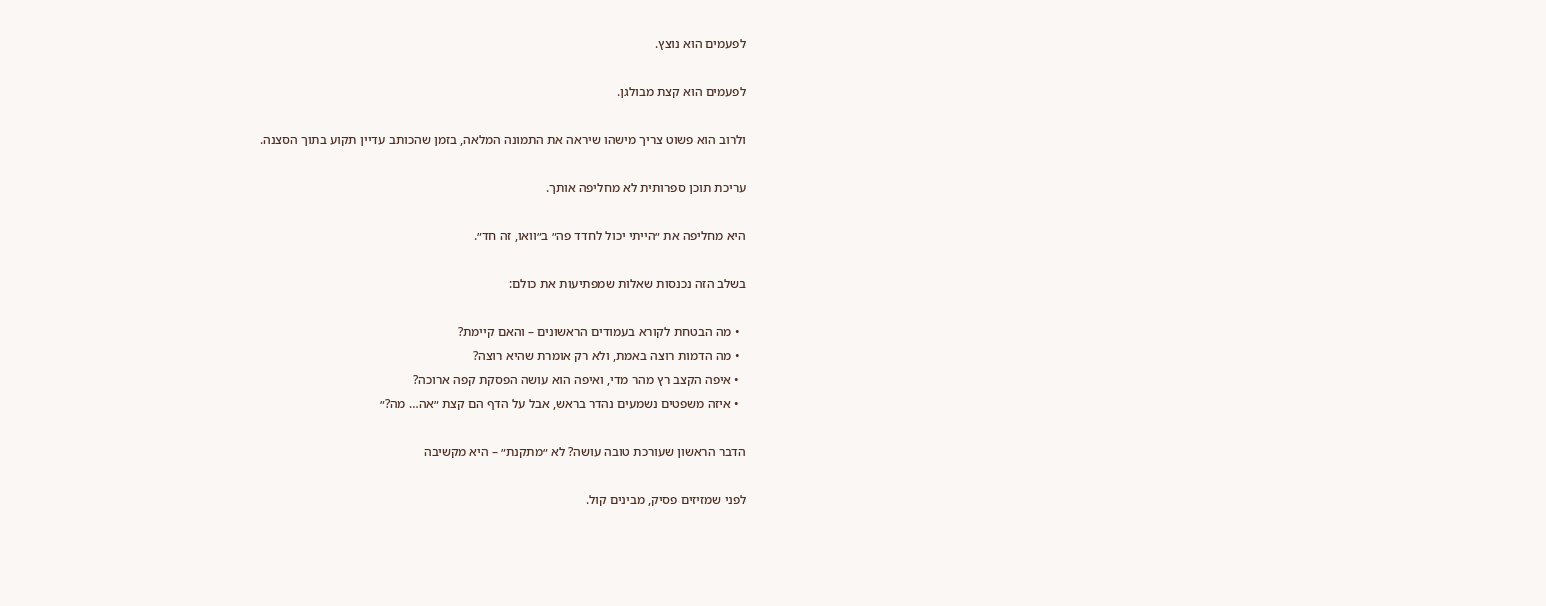לפעמים הוא נוצץ.

לפעמים הוא קצת מבולגן.

ולרוב הוא פשוט צריך מישהו שיראה את התמונה המלאה, בזמן שהכותב עדיין תקוע בתוך הסצנה.

עריכת תוכן ספרותית לא מחליפה אותך.

היא מחליפה את ״הייתי יכול לחדד פה״ ב״וואו, זה חד״.

בשלב הזה נכנסות שאלות שמפתיעות את כולם:

  • מה הבטחת לקורא בעמודים הראשונים – והאם קיימת?
  • מה הדמות רוצה באמת, ולא רק אומרת שהיא רוצה?
  • איפה הקצב רץ מהר מדי, ואיפה הוא עושה הפסקת קפה ארוכה?
  • איזה משפטים נשמעים נהדר בראש, אבל על הדף הם קצת ״אה… מה?״

הדבר הראשון שעורכת טובה עושה? לא ״מתקנת״ – היא מקשיבה

לפני שמזיזים פסיק, מבינים קול.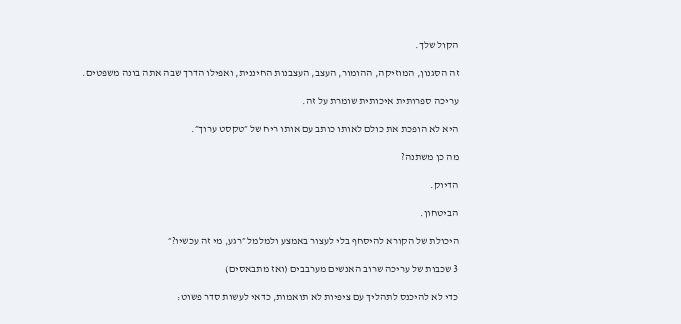הקול שלך.

זה הסגנון, המוזיקה, ההומור, העצב, העצבנות החיננית, ואפילו הדרך שבה אתה בונה משפטים.

עריכה ספרותית איכותית שומרת על זה.

היא לא הופכת את כולם לאותו כותב עם אותו ריח של ״טקסט ערוך״.

מה כן משתנה?

הדיוק.

הביטחון.

היכולת של הקורא להיסחף בלי לעצור באמצע ולמלמל ״רגע, מי זה עכשיו?״

3 שכבות של עריכה שרוב האנשים מערבבים (ואז מתבאסים)

כדי לא להיכנס לתהליך עם ציפיות לא תואמות, כדאי לעשות סדר פשוט: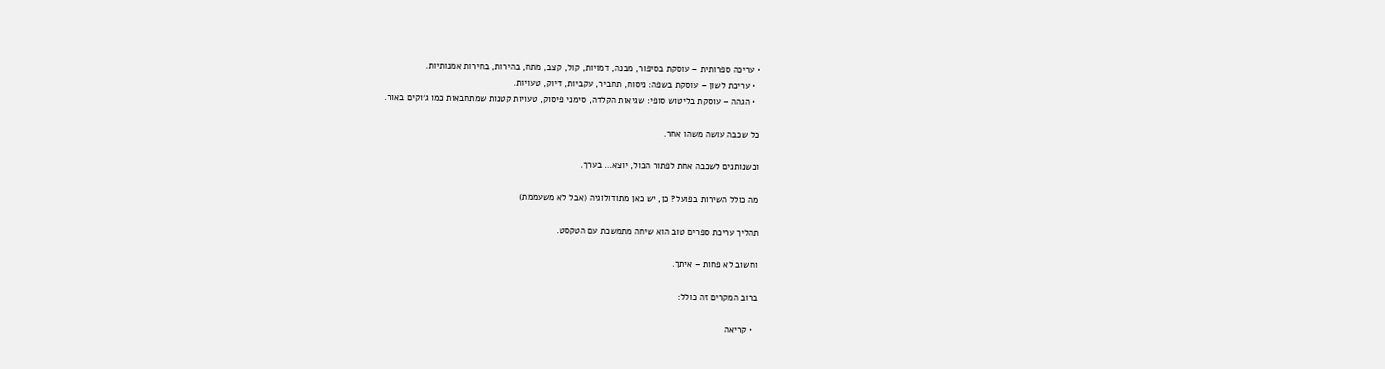• עריכה ספרותית – עוסקת בסיפור, מבנה, דמויות, קול, קצב, מתח, בהירות, בחירות אמנותיות.
  • עריכת לשון – עוסקת בשפה: ניסוח, תחביר, עקביות, דיוק, טעויות.
  • הגהה – עוסקת בליטוש סופי: שגיאות הקלדה, סימני פיסוק, טעויות קטנות שמתחבאות כמו ג׳וקים באור.

כל שכבה עושה משהו אחר.

וכשנותנים לשכבה אחת לפתור הכול, יוצא… בערך.

מה כולל השירות בפועל? כן, יש כאן מתודולוגיה (אבל לא משעממת)

תהליך עריכת ספרים טוב הוא שיחה מתמשכת עם הטקסט.

וחשוב לא פחות – איתך.

ברוב המקרים זה כולל:

  • קריאה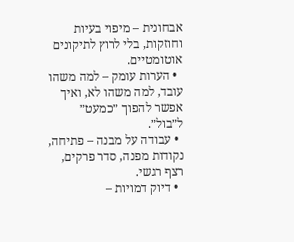אבחונית – מיפוי בעיות וחוזקות, בלי לרוץ לתיקונים אוטומטיים.
  • הערות עומק – למה משהו עובד, למה משהו לא, ואיך אפשר להפוך ״כמעט״ ל״בול״.
  • עבודה על מבנה – פתיחה, נקודות מפנה, סדר פרקים, רצף רגשי.
  • דיוק דמויות –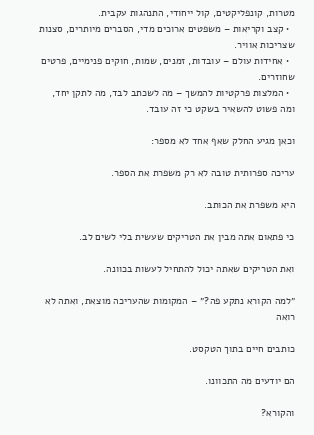מטרות, קונפליקטים, קול ייחודי, התנהגות עקבית.
  • קצב וקריאות – משפטים ארוכים מדי, הסברים מיותרים, סצנות שצריכות אוויר.
  • אחידות עולם – עובדות, זמנים, שמות, חוקים פנימיים, פרטים שחוזרים.
  • המלצות פרקטיות להמשך – מה לשכתב לבד, מה לתקן יחד, ומה פשוט להשאיר בשקט כי זה עובד.

וכאן מגיע החלק שאף אחד לא מספר:

עריכה ספרותית טובה לא רק משפרת את הספר.

היא משפרת את הכותב.

כי פתאום אתה מבין את הטריקים שעשית בלי לשים לב.

ואת הטריקים שאתה יכול להתחיל לעשות בכוונה.

״למה הקורא נתקע פה?״ – המקומות שהעריכה מוצאת, ואתה לא רואה

כותבים חיים בתוך הטקסט.

הם יודעים מה התכוונו.

והקורא?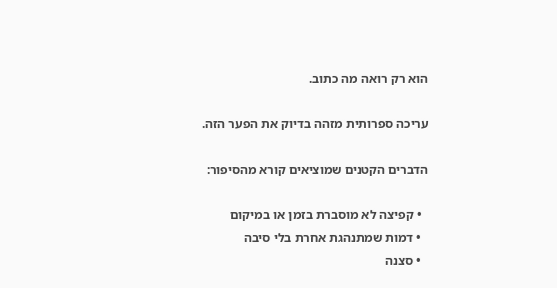הוא רק רואה מה כתוב.

עריכה ספרותית מזהה בדיוק את הפער הזה.

הדברים הקטנים שמוציאים קורא מהסיפור:

  • קפיצה לא מוסברת בזמן או במיקום
  • דמות שמתנהגת אחרת בלי סיבה
  • סצנה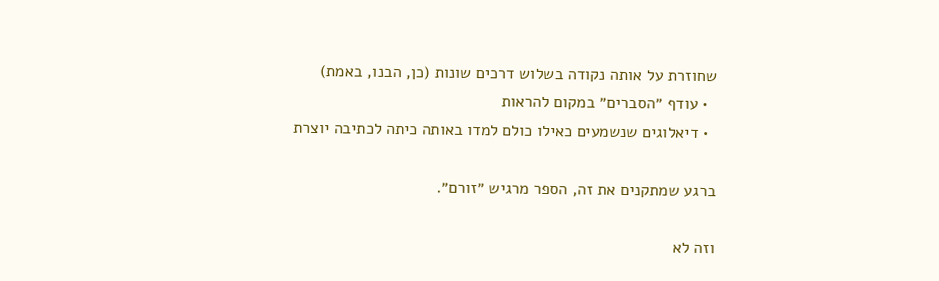שחוזרת על אותה נקודה בשלוש דרכים שונות (כן, הבנו, באמת)
  • עודף ״הסברים״ במקום להראות
  • דיאלוגים שנשמעים כאילו כולם למדו באותה כיתה לכתיבה יוצרת

ברגע שמתקנים את זה, הספר מרגיש ״זורם״.

וזה לא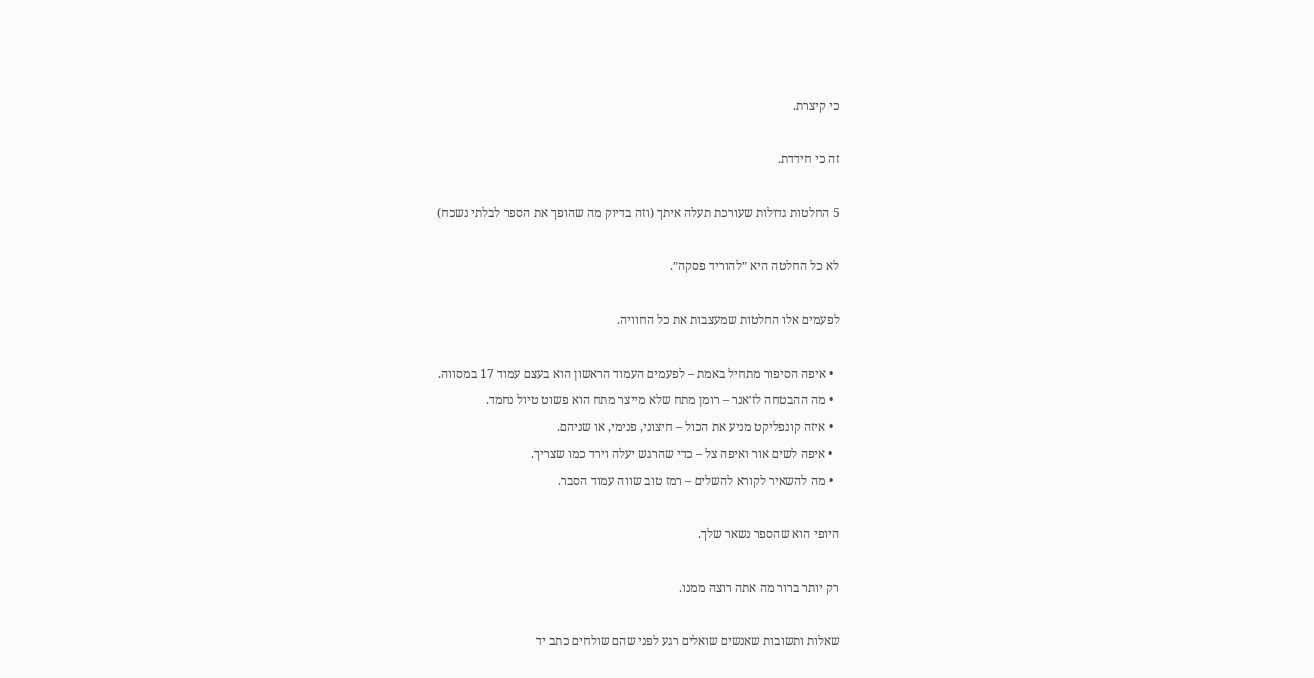כי קיצרת.

זה כי חידדת.

5 החלטות גדולות שעורכת תעלה איתך (וזה בדיוק מה שהופך את הספר לבלתי נשכח)

לא כל החלטה היא ״להוריד פסקה״.

לפעמים אלו החלטות שמעצבות את כל החוויה.

  • איפה הסיפור מתחיל באמת – לפעמים העמוד הראשון הוא בעצם עמוד 17 במסווה.
  • מה ההבטחה לז׳אנר – רומן מתח שלא מייצר מתח הוא פשוט טיול נחמד.
  • איזה קונפליקט מניע את הכול – חיצוני, פנימי, או שניהם.
  • איפה לשים אור ואיפה צל – כדי שהרגש יעלה וירד כמו שצריך.
  • מה להשאיר לקורא להשלים – רמז טוב שווה עמוד הסבר.

היופי הוא שהספר נשאר שלך.

רק יותר ברור מה אתה רוצה ממנו.

שאלות ותשובות שאנשים שואלים רגע לפני שהם שולחים כתב יד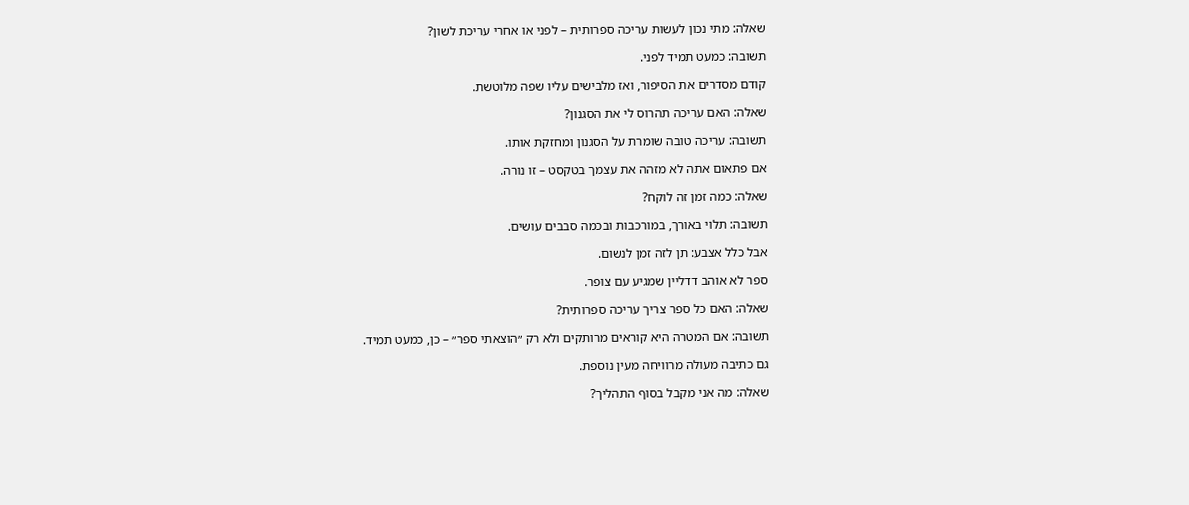שאלה: מתי נכון לעשות עריכה ספרותית – לפני או אחרי עריכת לשון?

תשובה: כמעט תמיד לפני.

קודם מסדרים את הסיפור, ואז מלבישים עליו שפה מלוטשת.

שאלה: האם עריכה תהרוס לי את הסגנון?

תשובה: עריכה טובה שומרת על הסגנון ומחזקת אותו.

אם פתאום אתה לא מזהה את עצמך בטקסט – זו נורה.

שאלה: כמה זמן זה לוקח?

תשובה: תלוי באורך, במורכבות ובכמה סבבים עושים.

אבל כלל אצבע: תן לזה זמן לנשום.

ספר לא אוהב דדליין שמגיע עם צופר.

שאלה: האם כל ספר צריך עריכה ספרותית?

תשובה: אם המטרה היא קוראים מרותקים ולא רק ״הוצאתי ספר״ – כן, כמעט תמיד.

גם כתיבה מעולה מרוויחה מעין נוספת.

שאלה: מה אני מקבל בסוף התהליך?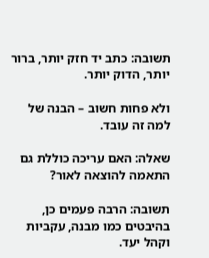תשובה: כתב יד חזק יותר, ברור יותר, הדוק יותר.

ולא פחות חשוב – הבנה של למה זה עובד.

שאלה: האם עריכה כוללת גם התאמה להוצאה לאור?

תשובה: הרבה פעמים כן, בהיבטים כמו מבנה, עקביות וקהל יעד.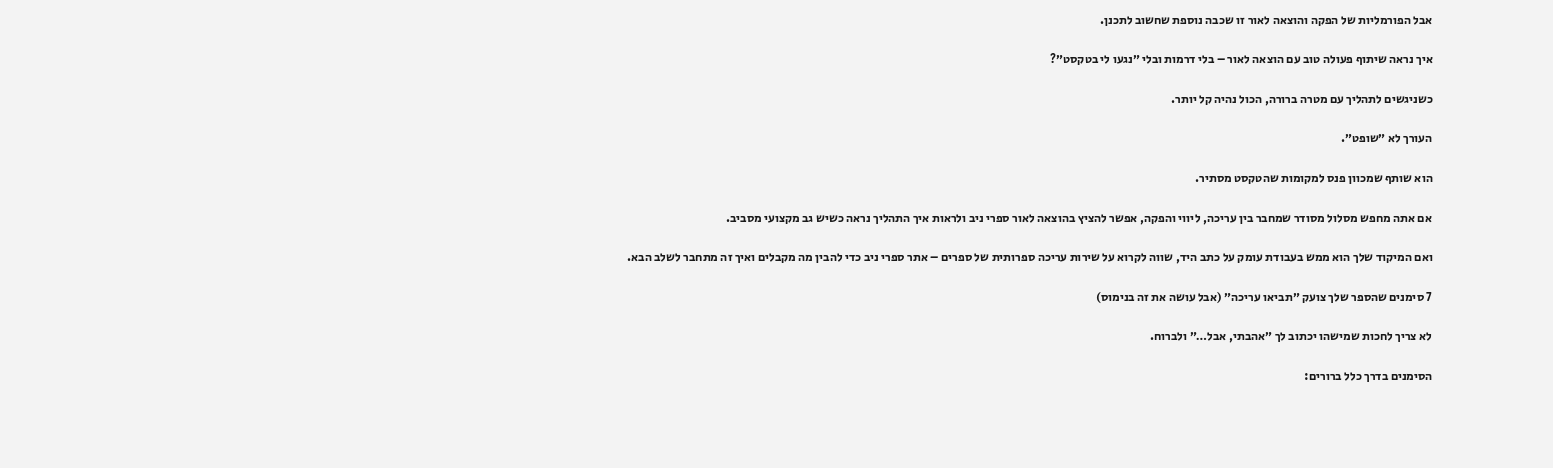אבל הפורמליות של הפקה והוצאה לאור זו שכבה נוספת שחשוב לתכנן.

איך נראה שיתוף פעולה טוב עם הוצאה לאור – בלי דרמות ובלי ״נגעו לי בטקסט״?

כשניגשים לתהליך עם מטרה ברורה, הכול נהיה קל יותר.

העורך לא ״שופט״.

הוא שותף שמכוון פנס למקומות שהטקסט מסתיר.

אם אתה מחפש מסלול מסודר שמחבר בין עריכה, ליווי והפקה, אפשר להציץ בהוצאה לאור ספרי ניב ולראות איך התהליך נראה כשיש גב מקצועי מסביב.

ואם המיקוד שלך הוא ממש בעבודת עומק על כתב היד, שווה לקרוא על שירות עריכה ספרותית של ספרים – אתר ספרי ניב כדי להבין מה מקבלים ואיך זה מתחבר לשלב הבא.

7 סימנים שהספר שלך צועק ״תביאו עריכה״ (אבל עושה את זה בנימוס)

לא צריך לחכות שמישהו יכתוב לך ״אהבתי, אבל…״ ולברוח.

הסימנים בדרך כלל ברורים: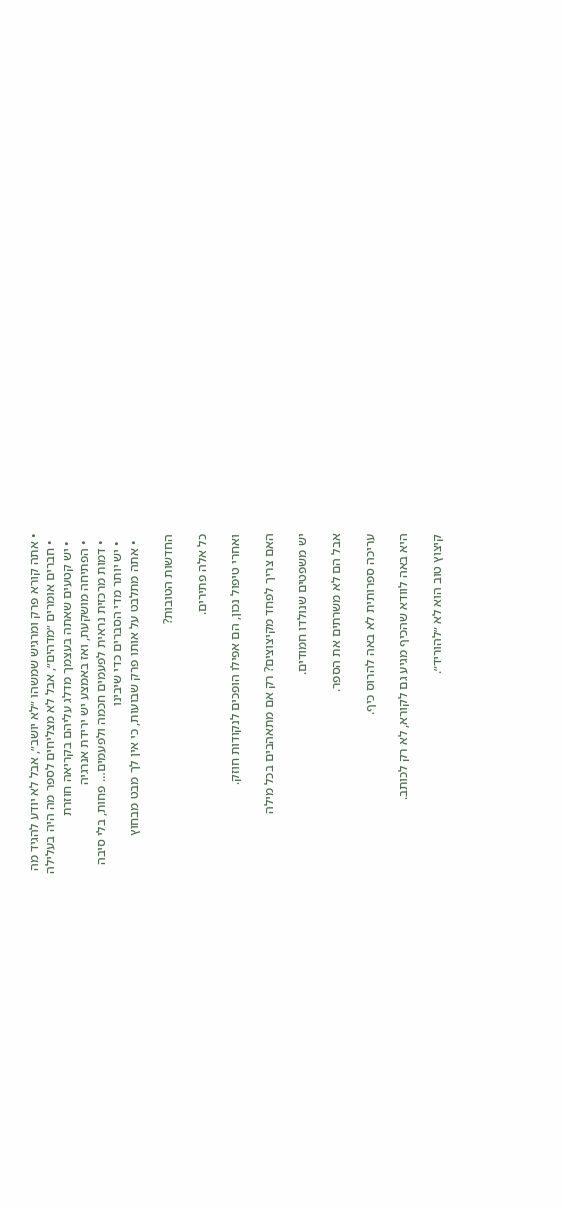• אתה קורא פרק ומרגיש שמשהו ״לא יושב״, אבל לא יודע להגיד מה
  • חברים אומרים ״מדהים״, אבל לא מצליחים לספר מה היה בעלילה
  • יש קטעים שאתה בעצמך מדלג עליהם בקריאה חוזרת
  • הפתיחה מושקעת, ואז באמצע יש ירידת אנרגיה
  • דמות מרכזית נראית לפעמים חכמה ולפעמים… פחות, בלי סיבה
  • יש יותר מדי הסברים כדי שיבינו
  • אתה מתלבט על אותו פרק שבועות, כי אין לך מבט מבחוץ

החדשות הטובות?

כל אלה פתירים.

ואחרי טיפול נכון, הם אפילו הופכים לנקודות חוזק.

האם צריך לפחד מקיצוצים? רק אם מתאהבים בכל מילה

יש משפטים שנולדו חמודים.

אבל הם לא משרתים את הספר.

עריכה ספרותית לא באה להרוס כיף.

היא באה לוודא שהכיף מגיע גם לקורא, לא רק לכותב.

קיצוץ טוב הוא לא ״להוריד״.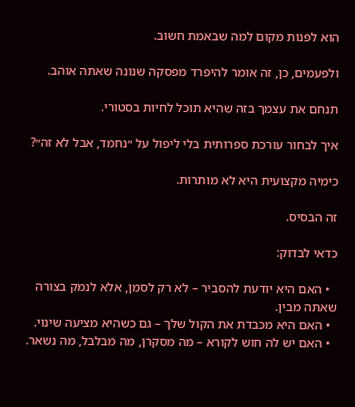הוא לפנות מקום למה שבאמת חשוב.

ולפעמים, כן, זה אומר להיפרד מפסקה שנונה שאתה אוהב.

תנחם את עצמך בזה שהיא תוכל לחיות בסטורי.

איך לבחור עורכת ספרותית בלי ליפול על ״נחמד, אבל לא זה״?

כימיה מקצועית היא לא מותרות.

זה הבסיס.

כדאי לבדוק:

  • האם היא יודעת להסביר – לא רק לסמן, אלא לנמק בצורה שאתה מבין.
  • האם היא מכבדת את הקול שלך – גם כשהיא מציעה שינוי.
  • האם יש לה חוש לקורא – מה מסקרן, מה מבלבל, מה נשאר.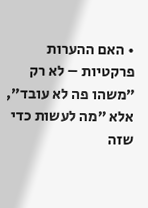• האם ההערות פרקטיות – לא רק ״משהו פה לא עובד״, אלא ״מה לעשות כדי שזה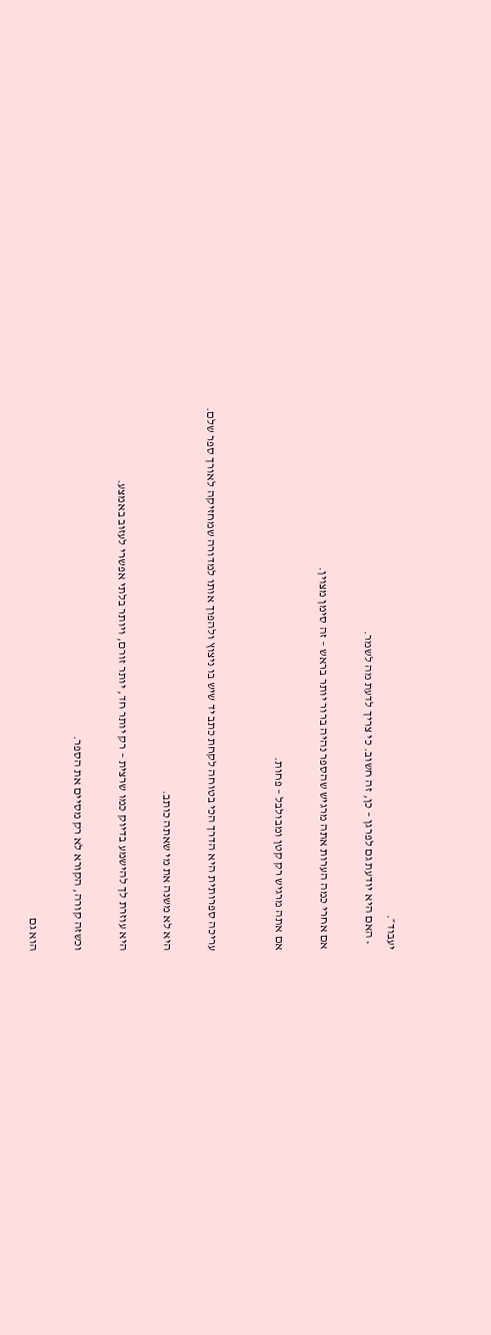יעבוד״.
  • האם היא יודעת גם לפרגן – כן, זה חשוב. כי צריך לדעת מה לשמר.

אם אחרי כמה הערות אתה מרגיש שהספר נהיה ברור יותר בראש – זה סימן מצוין.

אם אתה מרגיש רק קטן ומבולבל – פחות.


עריכה ספרותית היא הדרך הכי בטוחה לקחת כתב יד שיש בו ניצוץ ולהפוך אותו למדורה שמחזיקה לאורך ספר שלם.

היא לא משנה את מי שאתה כותב.

היא עוזרת לך להישמע בדיוק כמו שרצית – רק יותר חד, יותר זורם, ויותר בלתי אפשרי לעזוב באמצע.

וכשזה קורה, הקורא לא רק מסיים את הספר.

הוא גם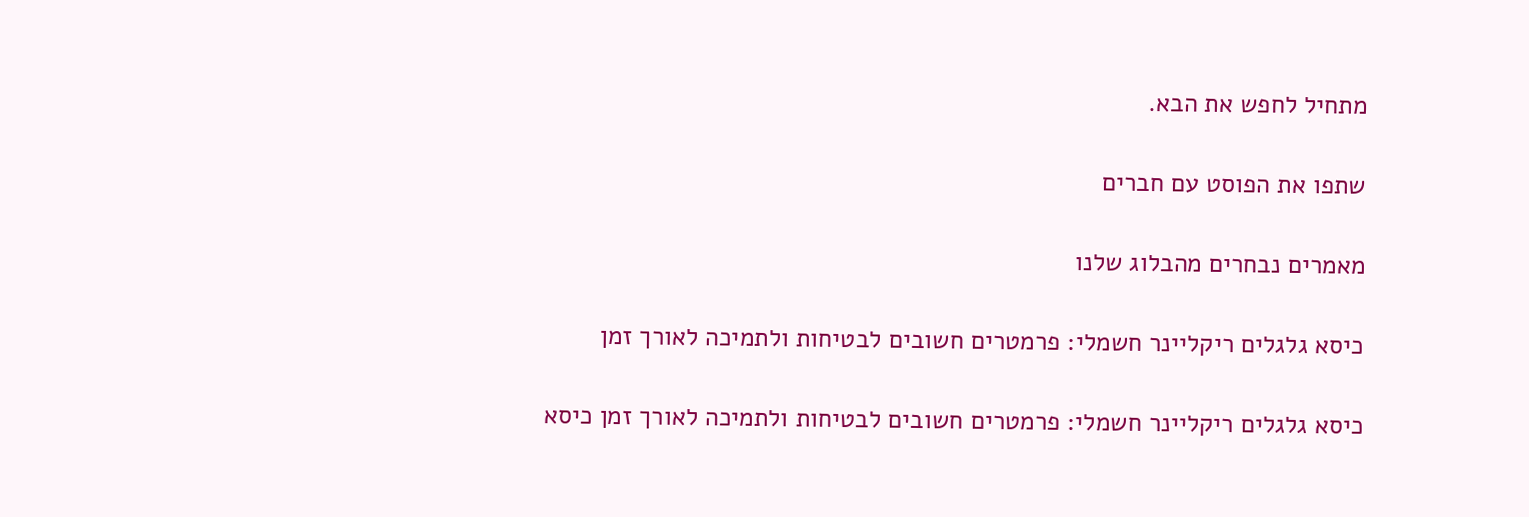מתחיל לחפש את הבא.

שתפו את הפוסט עם חברים

מאמרים נבחרים מהבלוג שלנו

כיסא גלגלים ריקליינר חשמלי: פרמטרים חשובים לבטיחות ולתמיכה לאורך זמן

כיסא גלגלים ריקליינר חשמלי: פרמטרים חשובים לבטיחות ולתמיכה לאורך זמן כיסא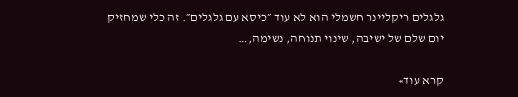גלגלים ריקליינר חשמלי הוא לא עוד ״כיסא עם גלגלים״. זה כלי שמחזיק יום שלם של ישיבה, שינוי תנוחה, נשימה,…

קרא עוד»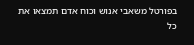בפורטל משאבי אנוש וכוח אדם תמצאו את כל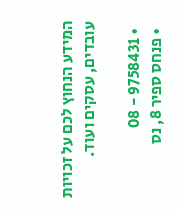המידע הנחוץ לכם על זכויות עובדים, עסקים ועוד.

  • 9758431 - 08
  • פנחס ספיר 8, נס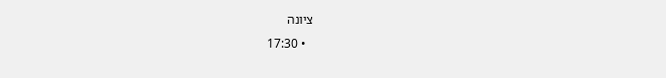ציונה
  • 17:30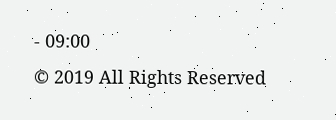- 09:00
© 2019 All Rights Reserved